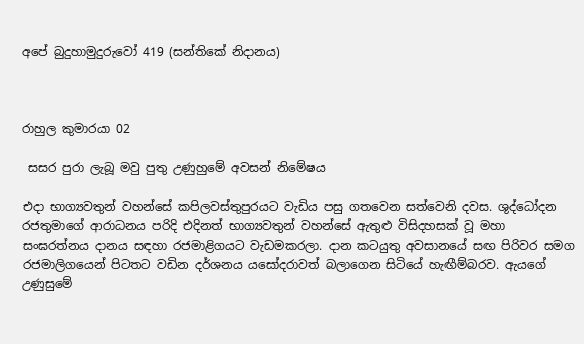අපේ බුදුහාමුදුරුවෝ 419 (සන්තිකේ නිදානය)



රාහුල කුමාරයා 02

 සසර පුරා ලැබූ මවු පුතු උණුහුමේ අවසන් නිමේෂය

එදා භාග්‍යවතුන් වහන්සේ කපිලවස්තුපුරයට වැඩිය පසු ගතවෙන සත්වෙනි දවස. ශුද්ධෝදන රජතුමාගේ ආරාධනය පරිදි එදිනත් භාග්‍යවතුන් වහන්සේ ඇතුළු විසිදහසක් වූ මහා සංඝරත්නය දානය සඳහා රජමාළිගයට වැඩමකරලා. දාන කටයුතු අවසානයේ සඟ පිරිවර සමග රජමාලිගයෙන් පිටතට වඩින දර්ශනය යසෝදරාවත් බලාගෙන සිටියේ හැඟීම්බරව. ඇයගේ උණුසුමේ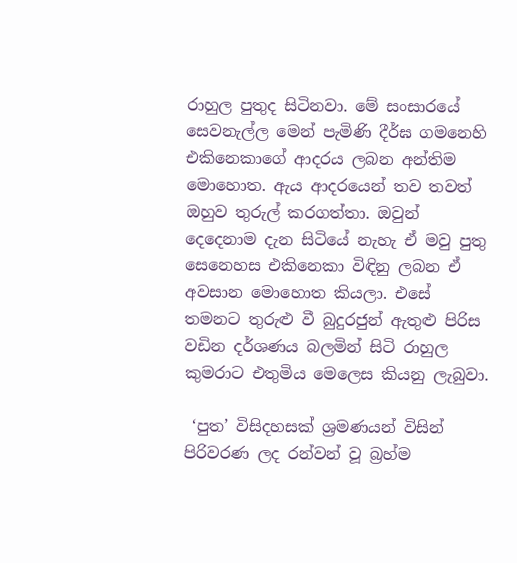රාහුල පුතුද සිටිනවා. මේ සංසාරයේ සෙවනැල්ල මෙන් පැමිණි දීර්ඝ ගමනෙහි එකිනෙකාගේ ආදරය ලබන අන්තිම මොහොත. ඇය ආදරයෙන් තව තවත් ඔහුව තුරුල් කරගත්තා. ඔවුන් දෙදෙනාම දැන සිටියේ නැහැ ඒ මවු පුතු සෙනෙහස එකිනෙකා විඳිනු ලබන ඒ අවසාන මොහොත කියලා. එසේ තමනට තුරුළු වී බුදුරජුන් ඇතුළු පිරිස වඩින දර්ශණය බලමින් සිටි රාහුල කුමරාට එතුමිය මෙලෙස කියනු ලැබුවා.

 ‘පුත’ විසිදහසක් ශ්‍රමණයන් විසින් පිරිවරණ ලද රන්වන් වූ බ්‍රහ්ම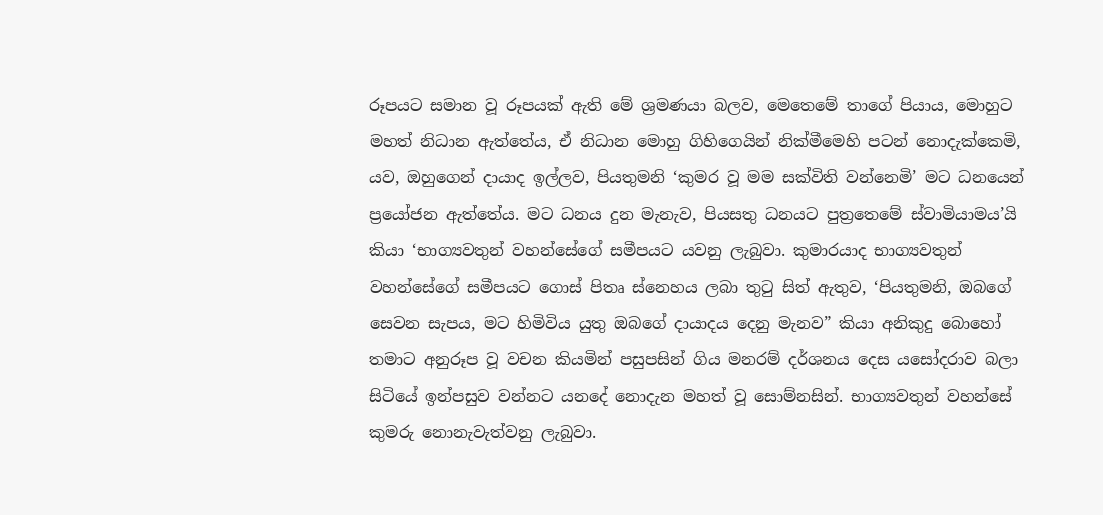රූපයට සමාන වූ රූපයක් ඇති මේ ශ්‍රමණයා බලව, මෙතෙමේ තාගේ පියාය, මොහුට මහත් නිධාන ඇත්තේය, ඒ නිධාන මොහු ගිහිගෙයින් නික්මීමෙහි පටන් නොදැක්කෙමි, යව, ඔහුගෙන් දායාද ඉල්ලව, පියතුමනි ‘කුමර වූ මම සක්විති වන්නෙමි’ මට ධනයෙන් ප්‍රයෝජන ඇත්තේය. මට ධනය දුන මැනැව, පියසතු ධනයට පුත්‍රතෙමේ ස්වාමියාමය’යි කියා ‘භාග්‍යවතුන් වහන්සේගේ සමීපයට යවනු ලැබුවා. කුමාරයාද භාග්‍යවතුන් වහන්සේගේ සමීපයට ගොස් පිතෘ ස්නෙහය ලබා තුටු සිත් ඇතුව, ‘පියතුමනි, ඔබගේ සෙවන සැපය, මට හිමිවිය යුතු ඔබගේ දායාදය දෙනු මැනව” කියා අනිකුදු බොහෝ තමාට අනුරූප වූ වචන කියමින් පසුපසින් ගිය මනරම් දර්ශනය දෙස යසෝදරාව බලා සිටියේ ඉන්පසුව වන්නට යනදේ නොදැන මහත් වූ සොම්නසින්. භාග්‍යවතුන් වහන්සේ කුමරු නොනැවැත්වනු ලැබුවා.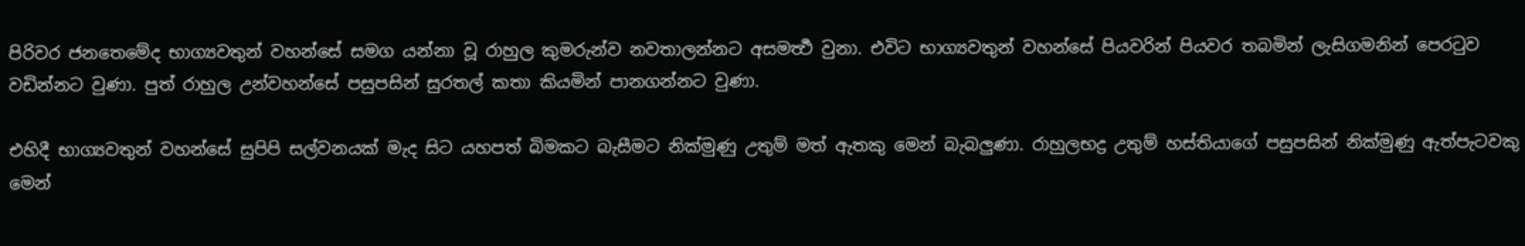පිරිවර ජනතෙමේද භාග්‍යවතුන් වහන්සේ සමග යන්නා වූ රාහුල කුමරුන්ව නවතාලන්නට අසමර්‍ත්‍ථ වුනා. එවිට භාග්‍යවතුන් වහන්සේ පියවරින් පියවර තබමින් ලැසිගමනින් පෙරටුව වඩින්නට වුණා. පුත් රාහුල උන්වහන්සේ පසුපසින් සුරතල් කතා කියමින් පානගන්නට වුණා.

එහිදී භාග්‍යවතුන් වහන්සේ සුපිපි සල්වනයක් මැද සිට යහපත් බිමකට බැසීමට නික්මුණු උතුම් මත් ඇතකු මෙන් බැබලුණා. රාහුලභද්‍ර උතුම් හස්තියාගේ පසුපසින් නික්මුණු ඇත්පැටවකු මෙන්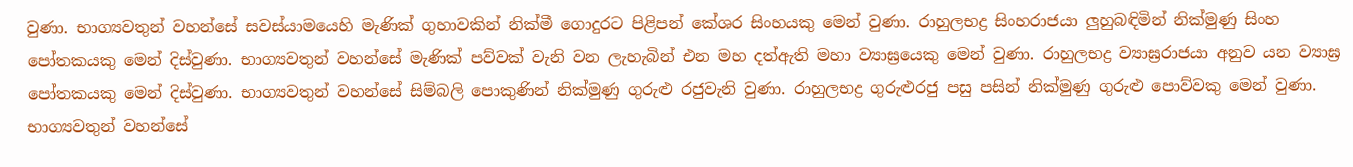වුණා. භාග්‍යවතුන් වහන්සේ සවස්යාමයෙහි මැණික් ගුහාවකින් නික්මී ගොදුරට පිළිපන් කේශර සිංහයකු මෙන් වුණා. රාහුලභද්‍ර සිංහරාජයා ලුහුබඳිමින් නික්මුණු සිංහ පෝතකයකු මෙන් දිස්වුණා. භාග්‍යවතුන් වහන්සේ මැණික් පව්වක් වැනි වන ලැහැබින් එන මහ දත්ඇති මහා ව්‍යාඝ්‍රයෙකු මෙන් වුණා. රාහුලභද්‍ර ව්‍යාඝ්‍රරාජයා අනුව යන ව්‍යාඝ්‍ර පෝතකයකු මෙන් දිස්වුණා. භාග්‍යවතුන් වහන්සේ සිම්බලි පොකුණින් නික්මුණු ගුරුළු රජුවැනි වුණා. රාහුලභද්‍ර ගුරුළුරජු පසු පසින් නික්මුණු ගුරුළු පොව්වකු මෙන් වුණා. භාග්‍යවතුන් වහන්සේ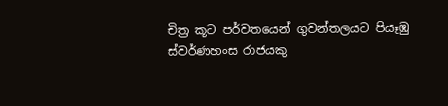චිත්‍ර කූට පර්වතයෙන් ගුවන්තලයට පියෑඹු ස්වර්ණහංස රාජයකු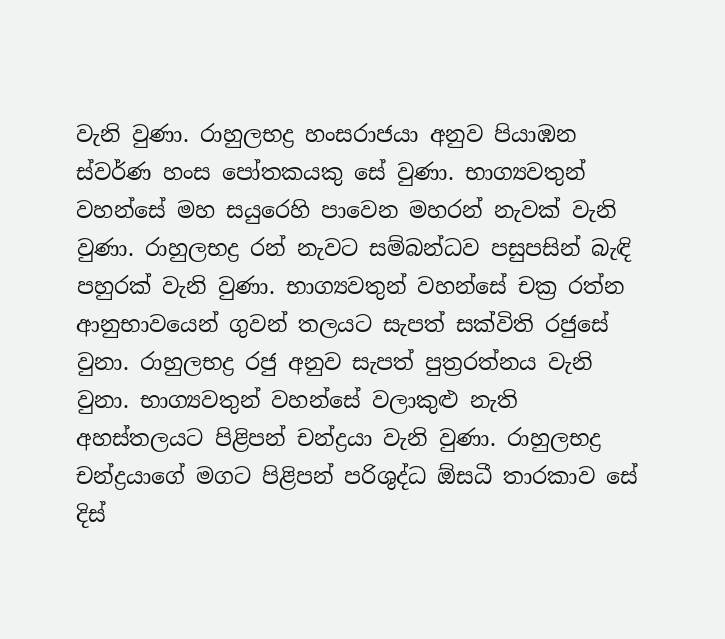වැනි වුණා. රාහුලභද්‍ර හංසරාජයා අනුව පියාඹන ස්වර්ණ හංස පෝතකයකු සේ වුණා. භාග්‍යවතුන් වහන්සේ මහ සයුරෙහි පාවෙන මහරන් නැවක් වැනි වුණා. රාහුලභද්‍ර රන් නැවට සම්බන්ධව පසුපසින් බැඳි පහුරක් වැනි වුණා. භාග්‍යවතුන් වහන්සේ චක්‍ර රත්න ආනුභාවයෙන් ගුවන් තලයට සැපත් සක්විති රජුසේ වුනා. රාහුලභද්‍ර රජු අනුව සැපත් පුත්‍රරත්නය වැනි වුනා. භාග්‍යවතුන් වහන්සේ වලාකුළු නැති අහස්තලයට පිළිපන් චන්ද්‍රයා වැනි වුණා. රාහුලභද්‍ර චන්ද්‍රයාගේ මගට පිළිපන් පරිශුද්ධ ඕසධී තාරකාව සේ දිස්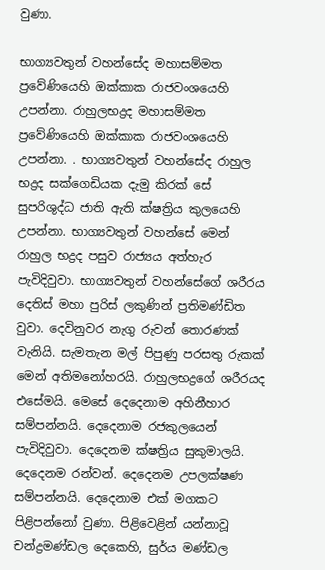වුණා.

භාග්‍යවතුන් වහන්සේද මහාසම්මත ප්‍රවේණියෙහි ඔක්කාක රාජවංශයෙහි උපන්නා. රාහුලභද්‍රද මහාසම්මත ප්‍රවේණියෙහි ඔක්කාක රාජවංශයෙහි උපන්නා. . භාග්‍යවතුන් වහන්සේද රාහුල භද්‍රද සක්ගෙඩියක දැමු කිරක් සේ සුපරිශුද්ධ ජාති ඇති ක්ෂත්‍රිය කුලයෙහි උපන්නා. භාග්‍යවතුන් වහන්සේ මෙන් රාහුල භද්‍රද පසුව රාජ්‍යය අත්හැර පැවිදිවුවා. භාග්‍යවතුන් වහන්සේගේ ශරීරය දෙතිස් මහා පුරිස් ලකුණින් ප්‍රතිමණ්ඩිත වුවා. දෙවිනුවර නැගු රුවන් තොරණක් වැනියි. සැමතැන මල් පිපුණු පරසතු රුකක් මෙන් අතිමනෝහරයි. රාහුලභද්‍රගේ ශරීරයද එසේමයි. මෙසේ දෙදෙනාම අහිනීහාර සම්පන්නයි. දෙදෙනාම රජකුලයෙන් පැවිදිවුවා. දෙදෙනම ක්ෂත්‍රිය සුකුමාලයි. දෙදෙනම රන්වන්. දෙදෙනම උපලක්ෂණ සම්පන්නයි. දෙදෙනාම එක් මගකට පිළිපන්නෝ වුණා. පිළිවෙළින් යන්නාවූ චන්ද්‍රමණ්ඩල දෙකෙහි, සුර්ය මණ්ඩල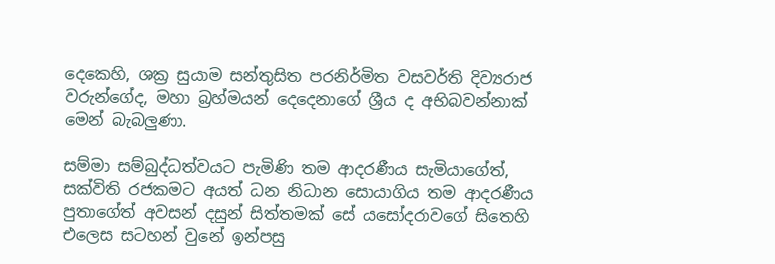දෙකෙහි, ශක්‍ර සුයාම සන්තුසිත පරනිර්මිත වසවර්ති දිව්‍යරාජ වරුන්ගේද, මහා බ්‍රහ්මයන් දෙදෙනාගේ ශ්‍රීය ද අභිබවන්නාක් මෙන් බැබලුණා.

සම්මා සම්බුද්ධත්වයට පැමිණි තම ආදරණීය සැමියාගේත්, සක්විති රජකමට අයත් ධන නිධාන සොයාගිය තම ආදරණීය පුතාගේත් අවසන් දසුන් සිත්තමක් සේ යසෝදරාවගේ සිතෙහි එලෙස සටහන් වුනේ ඉන්පසු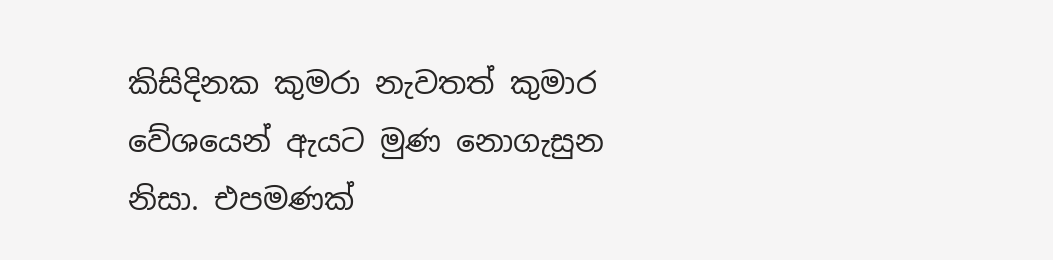කිසිදිනක කුමරා නැවතත් කුමාර වේශයෙන් ඇයට මුණ නොගැසුන නිසා. එපමණක්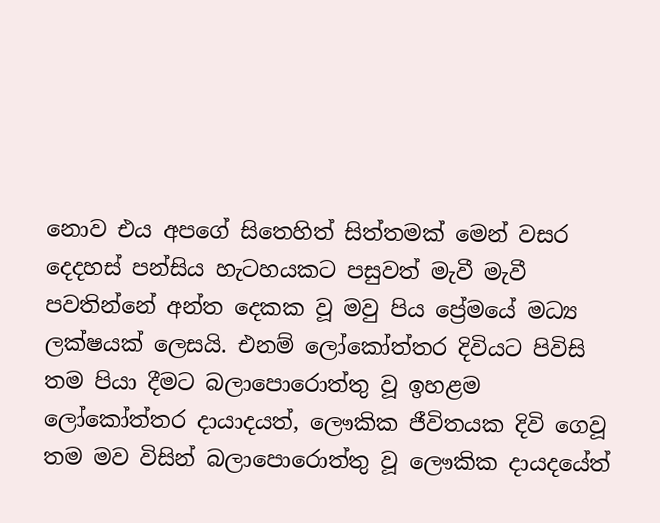නොව එය අපගේ සිතෙහිත් සිත්තමක් මෙන් වසර දෙදහස් පන්සිය හැටහයකට පසුවත් මැවී මැවී පවතින්නේ අන්ත දෙකක වූ මවු පිය ප්‍රේමයේ මධ්‍ය ලක්ෂයක් ලෙසයි. එනම් ලෝකෝත්තර දිවියට පිවිසි තම පියා දීමට බලාපොරොත්තු වූ ඉහළම ලෝකෝත්තර දායාදයත්, ලෞකික ජීවිතයක දිවි ගෙවූ තම මව විසින් බලාපොරොත්තු වූ ලෞකික දායදයේත්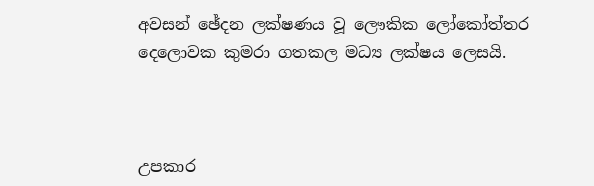අවසන් ඡේදන ලක්ෂණය වූ ලෞකික ලෝකෝත්තර දෙලොවක කුමරා ගතකල මධ්‍ය ලක්ෂය ලෙසයි.



උපකාර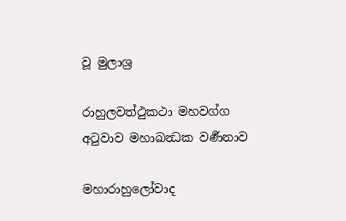වූ මුලාශ්‍ර

රාහුලවත්ථුකථා මහවග්ග අටුවාව මහාඛන්‍ධක වර්‍ණනාව

මහාරාහුලෝවාද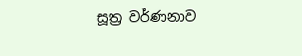සූත්‍ර වර්ණනාව